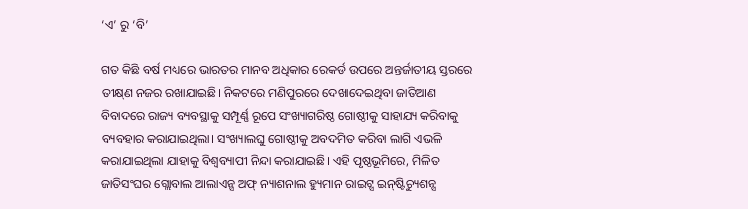‘ଏ’ ରୁ ‘ବି’

ଗତ କିଛି ବର୍ଷ ମଧ୍ୟରେ ଭାରତର ମାନବ ଅଧିକାର ରେକର୍ଡ ଉପରେ ଅନ୍ତର୍ଜାତୀୟ ସ୍ତରରେ ତୀକ୍ଷ୍‌ଣ ନଜର ରଖାଯାଇଛି। ନିକଟରେ ମଣିପୁରରେ ଦେଖାଦେଇଥିବା ଜାତିଆଣ ବିବାଦରେ ରାଜ୍ୟ ବ୍ୟବସ୍ଥାକୁ ସମ୍ପୂର୍ଣ୍ଣ ରୂପେ ସଂଖ୍ୟାଗରିଷ୍ଠ ଗୋଷ୍ଠୀକୁ ସାହାଯ୍ୟ କରିବାକୁ ବ୍ୟବହାର କରାଯାଇଥିଲା। ସଂଖ୍ୟାଲଘୁ ଗୋଷ୍ଠୀକୁ ଅବଦମିତ କରିବା ଲାଗି ଏଭଳି କରାଯାଇଥିଲା ଯାହାକୁ ବିଶ୍ୱବ୍ୟାପୀ ନିନ୍ଦା କରାଯାଇଛି। ଏହି ପୃଷ୍ଠଭୂମିରେ, ମିଳିତ ଜାତିସଂଘର ଗ୍ଲୋବାଲ ଆଲାଏନ୍ସ ଅଫ୍‌ ନ୍ୟାଶନାଲ ହ୍ୟୁମାନ ରାଇଟ୍ସ ଇନ୍‌ଷ୍ଟିଚ୍ୟୁଶନ୍ସ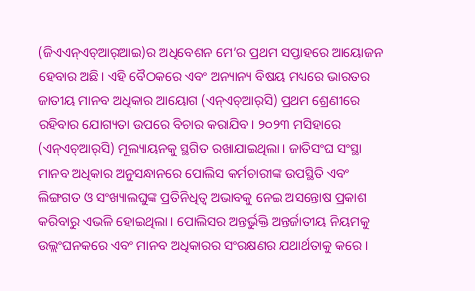(ଜିଏଏନ୍‌ଏଚ୍‌ଆର୍‌ଆଇ)ର ଅଧିବେଶନ ମେ’ର ପ୍ରଥମ ସପ୍ତାହରେ ଆୟୋଜନ ହେବାର ଅଛି। ଏହି ବୈଠକରେ ଏବଂ ଅନ୍ୟାନ୍ୟ ବିଷୟ ମଧ୍ୟରେ ଭାରତର ଜାତୀୟ ମାନବ ଅଧିକାର ଆୟୋଗ (ଏନ୍‌ଏଚ୍‌ଆର୍‌ସି) ପ୍ରଥମ ଶ୍ରେଣୀରେ ରହିବାର ଯୋଗ୍ୟତା ଉପରେ ବିଚାର କରାଯିବ। ୨୦୨୩ ମସିହାରେ (ଏନ୍‌ଏଚ୍‌ଆର୍‌ସି) ମୂଲ୍ୟାୟନକୁ ସ୍ଥଗିତ ରଖାଯାଇଥିଲା। ଜାତିସଂଘ ସଂସ୍ଥା ମାନବ ଅଧିକାର ଅନୁସନ୍ଧାନରେ ପୋଲିସ କର୍ମଚାରୀଙ୍କ ଉପସ୍ଥିତି ଏବଂ ଲିଙ୍ଗଗତ ଓ ସଂଖ୍ୟାଲଘୁଙ୍କ ପ୍ରତିନିଧିତ୍ୱ ଅଭାବକୁ ନେଇ ଅସନ୍ତୋଷ ପ୍ରକାଶ କରିବାରୁ ଏଭଳି ହୋଇଥିଲା। ପୋଲିସର ଅନ୍ତର୍ଭୁକ୍ତି ଅନ୍ତର୍ଜାତୀୟ ନିୟମକୁ ଉଲ୍ଲଂଘନକରେ ଏବଂ ମାନବ ଅଧିକାରର ସଂରକ୍ଷଣର ଯଥାର୍ଥତାକୁ କରେ।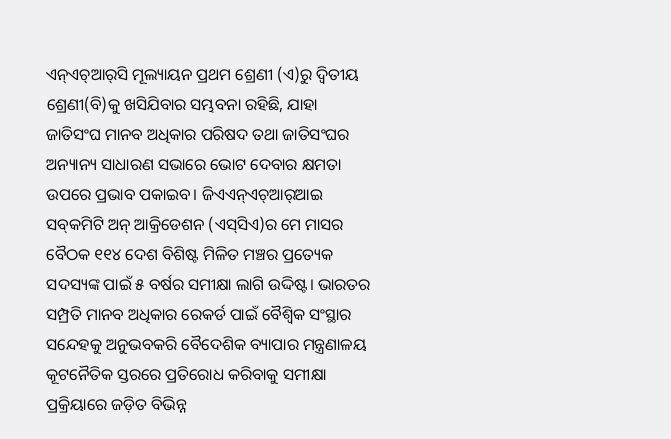ଏନ୍‌ଏଚ୍‌ଆର୍‌ସି ମୂଲ୍ୟାୟନ ପ୍ରଥମ ଶ୍ରେଣୀ (ଏ)ରୁ ଦ୍ୱିତୀୟ ଶ୍ରେଣୀ(ବି)କୁ ଖସିଯିବାର ସମ୍ଭବନା ରହିଛି, ଯାହା ଜାତିସଂଘ ମାନବ ଅଧିକାର ପରିଷଦ ତଥା ଜାତିସଂଘର ଅନ୍ୟାନ୍ୟ ସାଧାରଣ ସଭାରେ ଭୋଟ ଦେବାର କ୍ଷମତା ଉପରେ ପ୍ରଭାବ ପକାଇବ। ଜିଏଏନ୍‌ଏଚ୍‌ଆର୍‌ଆଇ ସବ୍‌କମିଟି ଅନ୍‌ ଆକ୍ରିଡେଶନ (ଏସ୍‌ସିଏ)ର ମେ ମାସର ବୈଠକ ୧୧୪ ଦେଶ ବିଶିଷ୍ଟ ମିଳିତ ମଞ୍ଚର ପ୍ରତ୍ୟେକ ସଦସ୍ୟଙ୍କ ପାଇଁ ୫ ବର୍ଷର ସମୀକ୍ଷା ଲାଗି ଉଦ୍ଦିଷ୍ଟ। ଭାରତର ସମ୍ପ୍ରତି ମାନବ ଅଧିକାର ରେକର୍ଡ ପାଇଁ ବୈଶ୍ୱିକ ସଂସ୍ଥାର ସନ୍ଦେହକୁ ଅନୁଭବକରି ବୈଦେଶିକ ବ୍ୟାପାର ମନ୍ତ୍ରଣାଳୟ କୂଟନୈତିକ ସ୍ତରରେ ପ୍ରତିରୋଧ କରିବାକୁ ସମୀକ୍ଷା ପ୍ରକ୍ରିୟାରେ ଜଡ଼ିତ ବିଭିନ୍ନ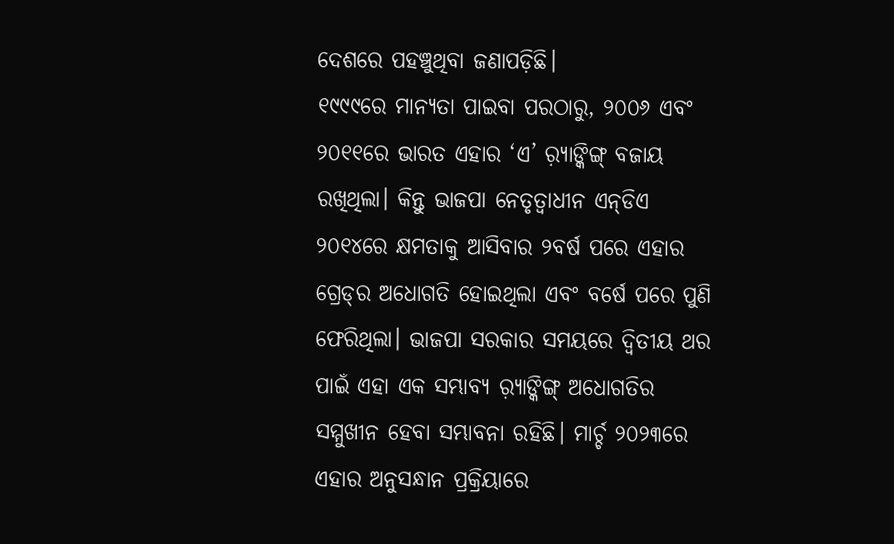ଦେଶରେ ପହଞ୍ଚୁଥିବା ଜଣାପଡ଼ିଛି।
୧୯୯୯ରେ ମାନ୍ୟତା ପାଇବା ପରଠାରୁ, ୨୦୦୬ ଏବଂ ୨୦୧୧ରେ ଭାରତ ଏହାର ‘ଏ’ ର଼୍ୟାଙ୍କିଙ୍ଗ୍‌ ବଜାୟ ରଖିଥିଲା। କିନ୍ତୁ ଭାଜପା ନେତୃତ୍ୱାଧୀନ ଏନ୍‌ଡିଏ ୨୦୧୪ରେ କ୍ଷମତାକୁ ଆସିବାର ୨ବର୍ଷ ପରେ ଏହାର ଗ୍ରେଡ୍‌ର ଅଧୋଗତି ହୋଇଥିଲା ଏବଂ ବର୍ଷେ ପରେ ପୁଣି ଫେରିଥିଲା। ଭାଜପା ସରକାର ସମୟରେ ଦ୍ୱିତୀୟ ଥର ପାଇଁ ଏହା ଏକ ସମ୍ଭାବ୍ୟ ର଼୍ୟାଙ୍କିଙ୍ଗ୍‌ ଅଧୋଗତିର ସମ୍ମୁଖୀନ ହେବା ସମ୍ଭାବନା ରହିଛି। ମାର୍ଚ୍ଚ ୨୦୨୩ରେ ଏହାର ଅନୁସନ୍ଧାନ ପ୍ରକ୍ରିୟାରେ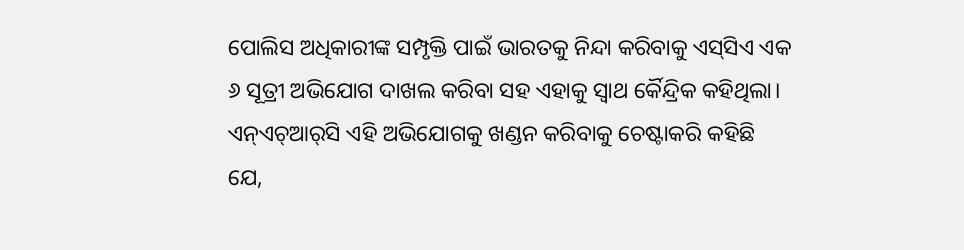ପୋଲିସ ଅଧିକାରୀଙ୍କ ସମ୍ପୃକ୍ତି ପାଇଁ ଭାରତକୁ ନିନ୍ଦା କରିବାକୁ ଏସ୍‌ସିଏ ଏକ ୬ ସୂତ୍ରୀ ଅଭିଯୋଗ ଦାଖଲ କରିବା ସହ ଏହାକୁ ସ୍ବାଥ ର୍କୈନ୍ଦ୍ରିକ କହିଥିଲା। ଏନ୍‌ଏଚ୍‌ଆର୍‌ସି ଏହି ଅଭିଯୋଗକୁ ଖଣ୍ଡନ କରିବାକୁ ଚେଷ୍ଟାକରି କହିଛି ଯେ,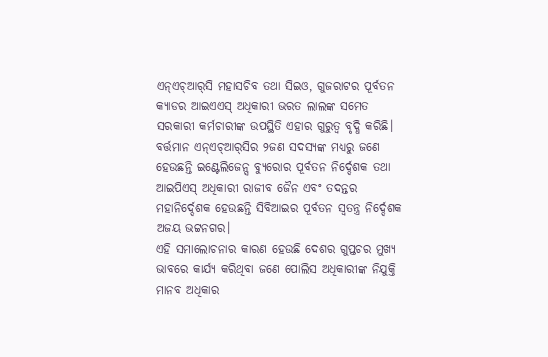ଏନ୍‌ଏଚ୍‌ଆର୍‌ସି ମହାସଚିବ ତଥା ସିଇଓ, ଗୁଜରାଟର ପୂର୍ବତନ କ୍ୟାଡର ଆଇଏଏସ୍‌ ଅଧିକାରୀ ଭରତ ଲାଲଙ୍କ ସମେତ ସରକାରୀ କର୍ମଚାରୀଙ୍କ ଉପସ୍ଥିତି ଏହାର ଗୁରୁତ୍ୱ ବୃଦ୍ଧି କରିଛି। ବର୍ତ୍ତମାନ ଏନ୍‌ଏଚ୍‌ଆର୍‌ସିର ୨ଜଣ ସଦସ୍ୟଙ୍କ ମଧ୍ୟରୁ ଜଣେ ହେଉଛନ୍ତି ଇଣ୍ଟେଲିଜେନ୍ସ ବ୍ୟୁରୋର ପୂର୍ବତନ ନିର୍ଦ୍ଦେଶକ ତଥା ଆଇପିଏସ୍‌ ଅଧିକାରୀ ରାଜୀବ ଜୈନ ଏବଂ ତଦନ୍ତର ମହାନିର୍ଦ୍ଦେଶକ ହେଉଛନ୍ତି ସିବିଆଇର ପୂର୍ବତନ ସ୍ବତନ୍ତ୍ର ନିର୍ଦ୍ଦେଶକ ଅଜୟ ଭଟ୍ଟନଗର।
ଏହି ସମାଲୋଚନାର କାରଣ ହେଉଛି ଦେଶର ଗୁପ୍ତଚର ମୁଖ୍ୟ ଭାବରେ କାର୍ଯ୍ୟ କରିଥିବା ଜଣେ ପୋଲିସ ଅଧିକାରୀଙ୍କ ନିଯୁକ୍ତି ମାନବ ଅଧିକାର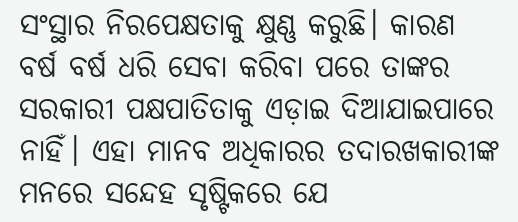ସଂସ୍ଥାର ନିରପେକ୍ଷତାକୁ କ୍ଷୁଣ୍ଣ କରୁଛି। କାରଣ ବର୍ଷ ବର୍ଷ ଧରି ସେବା କରିବା ପରେ ତାଙ୍କର ସରକାରୀ ପକ୍ଷପାତିତାକୁ ଏଡ଼ାଇ ଦିଆଯାଇପାରେ ନାହିଁ। ଏହା ମାନବ ଅଧିକାରର ତଦାରଖକାରୀଙ୍କ ମନରେ ସନ୍ଦେହ ସୃଷ୍ଟିକରେ ଯେ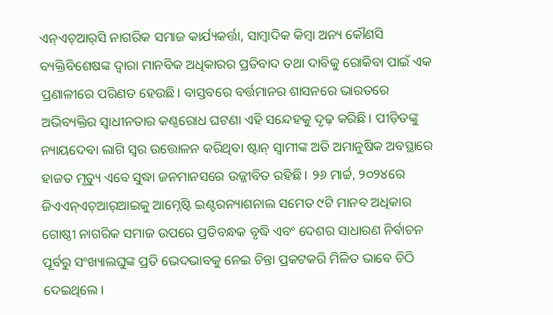ଏନ୍‌ଏଚ୍‌ଆର୍‌ସି ନାଗରିକ ସମାଜ କାର୍ଯ୍ୟକର୍ତ୍ତା, ସାମ୍ବାଦିକ କିମ୍ବା ଅନ୍ୟ କୌଣସି ବ୍ୟକ୍ତିବିଶେଷଙ୍କ ଦ୍ୱାରା ମାନବିକ ଅଧିକାରର ପ୍ରତିବାଦ ତଥା ଦାବିକୁ ରୋକିବା ପାଇଁ ଏକ ପ୍ରଣାଳୀରେ ପରିଣତ ହେଉଛି। ବାସ୍ତବରେ ବର୍ତ୍ତମାନର ଶାସନରେ ଭାରତରେ ଅଭିବ୍ୟକ୍ତିର ସ୍ବାଧୀନତାର କଣ୍ଠରୋଧ ଘଟଣା ଏହି ସନ୍ଦେହକୁ ଦୃଢ଼ କରିଛି। ପୀଡ଼ିତଙ୍କୁ ନ୍ୟାୟଦେବା ଲାଗି ସ୍ବର ଉତ୍ତୋଳନ କରିଥିବା ଷ୍ଟାନ୍‌ ସ୍ବାମୀଙ୍କ ଅତି ଅମାନୁଷିକ ଅବସ୍ଥାରେ ହାଜତ ମୃତ୍ୟୁ ଏବେ ସୁଦ୍ଧା ଜନମାନସରେ ଉଜ୍ଜୀବିତ ରହିଛି। ୨୬ ମାର୍ଚ୍ଚ, ୨୦୨୪ରେ ଜିଏଏନ୍‌ଏଚ୍‌ଆର୍‌ଆଇକୁ ଆମ୍ନେଷ୍ଟି ଇଣ୍ଟରନ୍ୟାଶନାଲ ସମେତ ୯ଟି ମାନବ ଅଧିକାର ଗୋଷ୍ଠୀ ନାଗରିକ ସମାଜ ଉପରେ ପ୍ରତିବନ୍ଧକ ବୃଦ୍ଧି ଏବଂ ଦେଶର ସାଧାରଣ ନିର୍ବାଚନ ପୂର୍ବରୁ ସଂଖ୍ୟାଲଘୁଙ୍କ ପ୍ରତି ଭେଦଭାବକୁ ନେଇ ଚିନ୍ତା ପ୍ରକଟକରି ମିଳିତ ଭାବେ ଚିଠି ଦେଇଥିଲେ।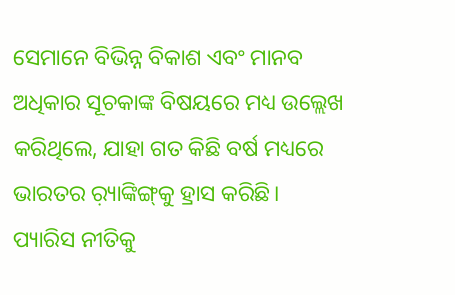ସେମାନେ ବିଭିନ୍ନ ବିକାଶ ଏବଂ ମାନବ ଅଧିକାର ସୂଚକାଙ୍କ ବିଷୟରେ ମଧ୍ୟ ଉଲ୍ଲେଖ କରିଥିଲେ, ଯାହା ଗତ କିଛି ବର୍ଷ ମଧ୍ୟରେ ଭାରତର ର଼୍ୟାଙ୍କିଙ୍ଗ୍‌କୁ ହ୍ରାସ କରିଛି।
ପ୍ୟାରିସ ନୀତିକୁ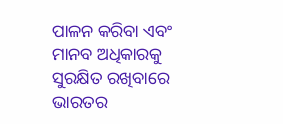ପାଳନ କରିବା ଏବଂ ମାନବ ଅଧିକାରକୁ ସୁରକ୍ଷିତ ରଖିବାରେ ଭାରତର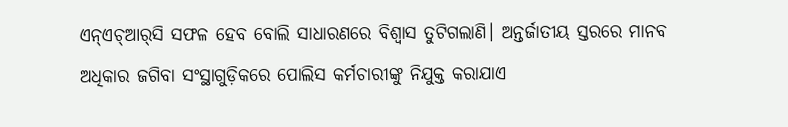ଏନ୍‌ଏଚ୍‌ଆର୍‌ସି ସଫଳ ହେବ ବୋଲି ସାଧାରଣରେ ବିଶ୍ୱାସ ତୁଟିଗଲାଣି। ଅନ୍ତର୍ଜାତୀୟ ସ୍ତରରେ ମାନବ ଅଧିକାର ଜଗିବା ସଂସ୍ଥାଗୁଡ଼ିକରେ ପୋଲିସ କର୍ମଚାରୀଙ୍କୁ ନିଯୁକ୍ତ କରାଯାଏ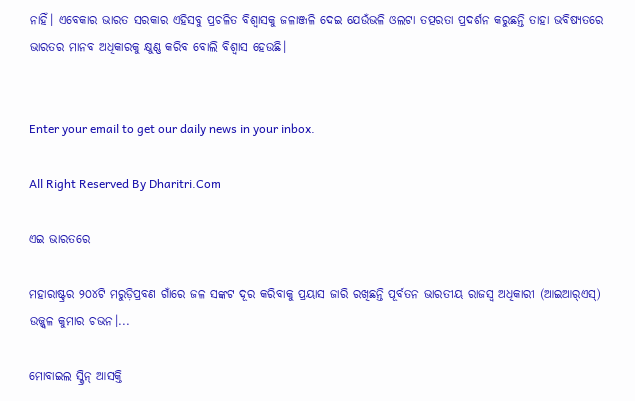ନାହିଁ। ଏବେକାର ଭାରତ ସରକାର ଏହିସବୁ ପ୍ରଚଳିତ ବିଶ୍ୱାସକୁ ଜଳାଞ୍ଜଳି ଦେଇ ଯେଉଁଭଳି ଓଲଟା ତତ୍ପରତା ପ୍ରଦର୍ଶନ କରୁଛନ୍ତି ତାହା ଭବିଷ୍ୟତରେ ଭାରତର ମାନବ ଅଧିକାରକୁ କ୍ଷୁଣ୍ଣ କରିବ ବୋଲି ବିଶ୍ୱାସ ହେଉଛି।


Enter your email to get our daily news in your inbox.

All Right Reserved By Dharitri.Com

ଏଇ ଭାରତରେ

ମହାରାଷ୍ଟ୍ରର ୨୦୪ଟି ମରୁଡ଼ିପ୍ରବଣ ଗାଁରେ ଜଳ ସଙ୍କଟ ଦୂର କରିବାକୁ ପ୍ରୟାସ ଜାରି ରଖିଛନ୍ତି ପୂର୍ବତନ ଭାରତୀୟ ରାଜସ୍ବ ଅଧିକାରୀ (ଆଇଆର୍‌ଏସ୍‌) ଉଜ୍ଜ୍ୱଳ କୁମାର ଚଭନ।...

ମୋବାଇଲ ସ୍କ୍ରିନ୍‌ ଆସକ୍ତି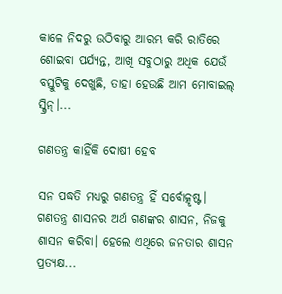କାଳେ ନିଦରୁ ଉଠିବାରୁ ଆରମ୍ଭ କରି ରାତିରେ ଶୋଇବା ପର୍ଯ୍ୟନ୍ତ, ଆଖି ସବୁଠାରୁ ଅଧିକ ଯେଉଁ ବସ୍ତୁଟିକୁ ଦେଖୁଛି, ତାହା ହେଉଛି ଆମ ମୋବାଇଲ୍‌ ସ୍କ୍ରିନ୍‌।...

ଗଣତନ୍ତ୍ର କାହିଁକି ଦୋଷୀ ହେବ

ସନ ପଦ୍ଧତି ମଧ୍ୟରୁ ଗଣତନ୍ତ୍ର ହିଁ ସର୍ବୋତ୍କୃଷ୍ଟ। ଗଣତନ୍ତ୍ର ଶାସନର ଅର୍ଥ ଗଣଙ୍କର ଶାସନ, ନିଜକୁ ଶାସନ କରିବା। ହେଲେ ଏଥିରେ ଜନତାର ଶାସନ ପ୍ରତ୍ୟକ୍ଷ...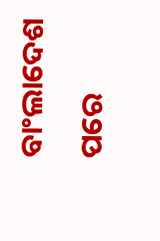ବାଂଲାଦେଶ ପରେ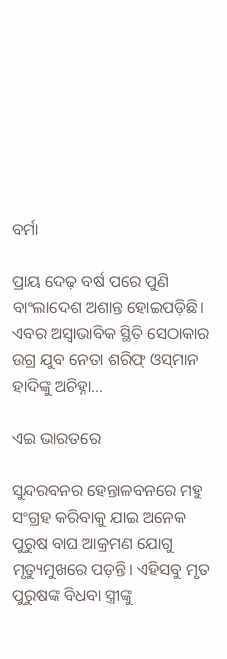ବର୍ମା

ପ୍ରାୟ ଦେଢ଼ ବର୍ଷ ପରେ ପୁଣି ବାଂଲାଦେଶ ଅଶାନ୍ତ ହୋଇପଡ଼ିଛି। ଏବର ଅସ୍ବାଭାବିକ ସ୍ଥିତି ସେଠାକାର ଉଗ୍ର ଯୁବ ନେତା ଶରିଫ୍‌ ଓସ୍‌ମାନ ହାଦିଙ୍କୁ ଅଚିହ୍ନା...

ଏଇ ଭାରତରେ

ସୁନ୍ଦରବନର ହେନ୍ତାଳବନରେ ମହୁ ସଂଗ୍ରହ କରିବାକୁ ଯାଇ ଅନେକ ପୁରୁଷ ବାଘ ଆକ୍ରମଣ ଯୋଗୁ ମୃତ୍ୟୁମୁଖରେ ପଡ଼ନ୍ତି। ଏହିସବୁ ମୃତ ପୁରୁଷଙ୍କ ବିଧବା ସ୍ତ୍ରୀଙ୍କୁ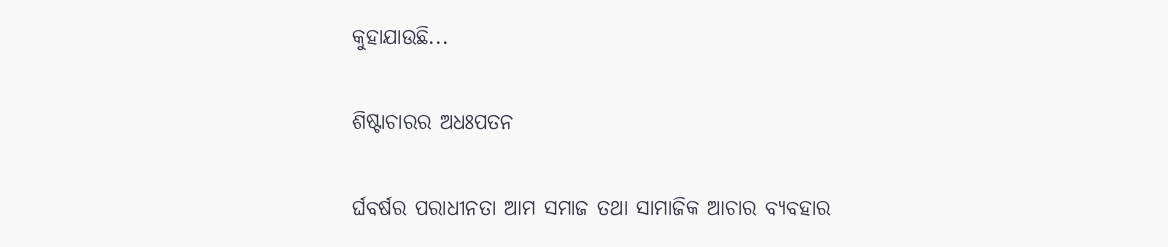କୁହାଯାଉଛି...

ଶିଷ୍ଟାଚାରର ଅଧଃପତନ

ର୍ଘବର୍ଷର ପରାଧୀନତା ଆମ ସମାଜ ତଥା ସାମାଜିକ ଆଚାର ବ୍ୟବହାର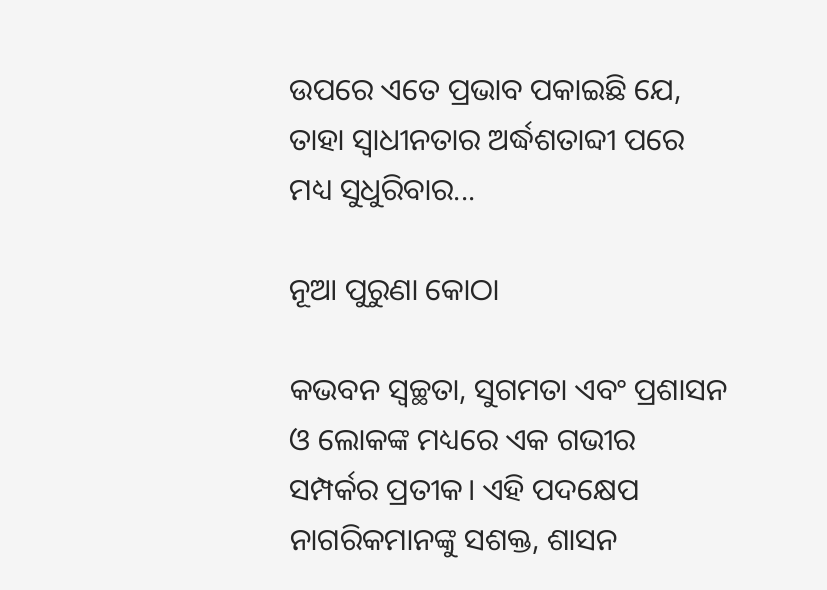ଉପରେ ଏତେ ପ୍ରଭାବ ପକାଇଛି ଯେ, ତାହା ସ୍ୱାଧୀନତାର ଅର୍ଦ୍ଧଶତାବ୍ଦୀ ପରେ ମଧ୍ୟ ସୁଧୁରିବାର...

ନୂଆ ପୁରୁଣା କୋଠା

କଭବନ ସ୍ୱଚ୍ଛତା, ସୁଗମତା ଏବଂ ପ୍ରଶାସନ ଓ ଲୋକଙ୍କ ମଧ୍ୟରେ ଏକ ଗଭୀର ସମ୍ପର୍କର ପ୍ରତୀକ। ଏହି ପଦକ୍ଷେପ ନାଗରିକମାନଙ୍କୁ ସଶକ୍ତ, ଶାସନ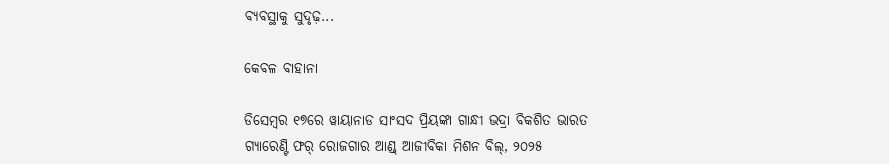ବ୍ୟବସ୍ଥାକୁ ସୁଦୃଢ଼...

କେବଳ ବାହାନା

ଡିସେମ୍ୱର ୧୭ରେ ୱାୟାନାଡ ସାଂସଦ ପ୍ରିୟଙ୍କା ଗାନ୍ଧୀ ଭଦ୍ରା ବିକଶିତ ଭାରତ ଗ୍ୟାରେଣ୍ଟି ଫର୍‌ ରୋଜଗାର ଆଣ୍ଡ୍‌ ଆଜୀବିକା ମିଶନ ବିଲ୍‌, ୨୦୨୫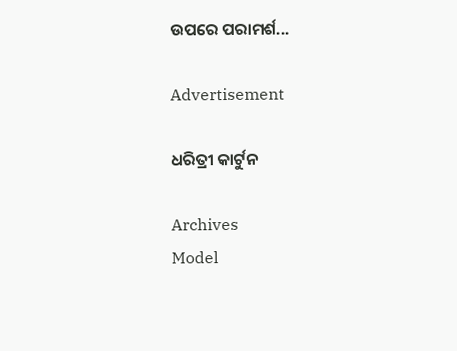ଉପରେ ପରାମର୍ଶ...

Advertisement

ଧରିତ୍ରୀ କାର୍ଟୁନ

Archives
Model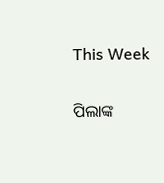This Week

ପିଲାଙ୍କ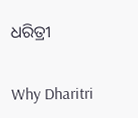ଧରିତ୍ରୀ

Why Dharitri